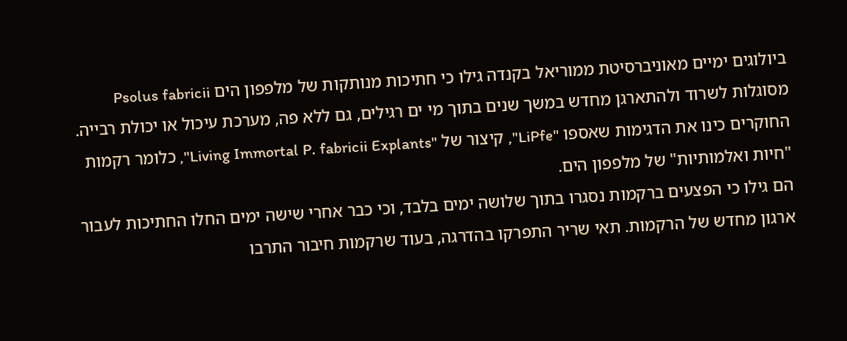ביולוגים ימיים מאוניברסיטת ממוריאל בקנדה גילו כי חתיכות מנותקות של מלפפון הים Psolus fabricii מסוגלות לשרוד ולהתארגן מחדש במשך שנים בתוך מי ים רגילים, גם ללא פה, מערכת עיכול או יכולת רבייה. החוקרים כינו את הדגימות שאספו "LiPfe", קיצור של "Living Immortal P. fabricii Explants", כלומר רקמות "חיות ואלמותיות" של מלפפון הים.
הם גילו כי הפצעים ברקמות נסגרו בתוך שלושה ימים בלבד, וכי כבר אחרי שישה ימים החלו החתיכות לעבור ארגון מחדש של הרקמות. תאי שריר התפרקו בהדרגה, בעוד שרקמות חיבור התרבו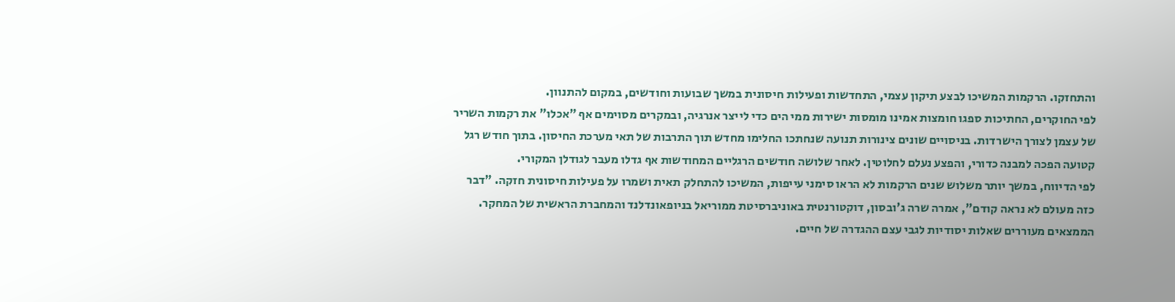והתחזקו. הרקמות המשיכו לבצע תיקון עצמי, התחדשות ופעילות חיסונית במשך שבועות וחודשים, במקום להתנוון.
לפי החוקרים, החתיכות ספגו חומצות אמינו מומסות ישירות ממי הים כדי לייצר אנרגיה, ובמקרים מסוימים אף "אכלו" את רקמות השריר של עצמן לצורך הישרדות. בניסויים שונים צינורות תנועה שנחתכו החלימו מחדש תוך התרבות של תאי מערכת החיסון. בתוך חודש רגל קטועה הפכה למבנה כדורי, והפצע נעלם לחלוטין. לאחר שלושה חודשים הרגליים המחודשות אף גדלו מעבר לגודלן המקורי.
לפי הדיווח, במשך יותר משלוש שנים הרקמות לא הראו סימני עייפות, המשיכו להתחלק תאית ושמרו על פעילות חיסונית חזקה. "דבר כזה מעולם לא נראה קודם", אמרה שרה ג'ובסון, דוקטורנטית באוניברסיטת ממוריאל בניופאונדלנד והמחברת הראשית של המחקר.
הממצאים מעוררים שאלות יסודיות לגבי עצם ההגדרה של חיים.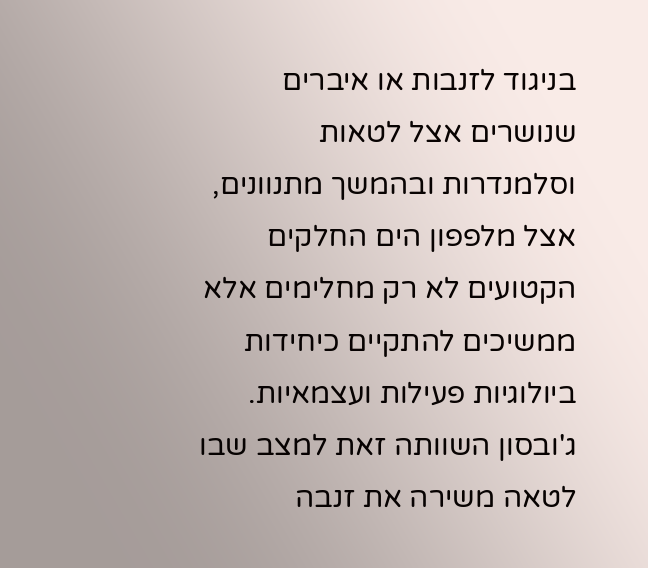בניגוד לזנבות או איברים שנושרים אצל לטאות וסלמנדרות ובהמשך מתנוונים, אצל מלפפון הים החלקים הקטועים לא רק מחלימים אלא ממשיכים להתקיים כיחידות ביולוגיות פעילות ועצמאיות. ג'ובסון השוותה זאת למצב שבו לטאה משירה את זנבה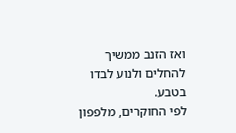ואז הזנב ממשיך להחלים ולנוע לבדו בטבע.
לפי החוקרים, מלפפון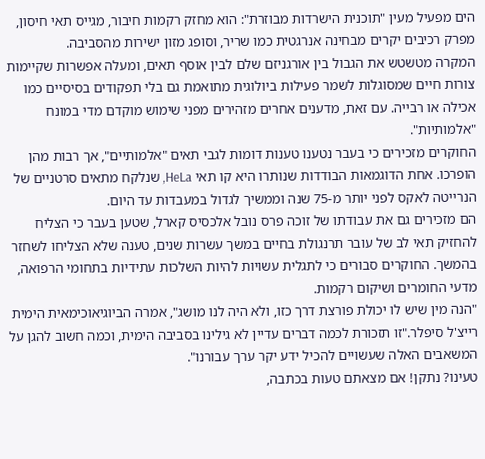הים מפעיל מעין "תוכנית הישרדות מבוזרת": הוא מחזק רקמות חיבור, מגייס תאי חיסון, מפרק רכיבים יקרים מבחינה אנרגטית כמו שריר, וסופג מזון ישירות מהסביבה.
המקרה מטשטש את הגבול בין אורגניזם שלם לבין אוסף תאים, ומעלה אפשרות שקיימות צורות חיים שמסוגלות לשמר פעילות ביולוגית מתואמת גם בלי תפקודים בסיסיים כמו אכילה או רבייה. עם זאת, מדענים אחרים מזהירים מפני שימוש מוקדם מדי במונח "אלמותיות".
החוקרים מזכירים כי בעבר נטענו טענות דומות לגבי תאים "אלמותיים", אך רבות מהן הופרכו. אחת הדוגמאות הבודדות שנותרו היא קו תאי HeLa, שנלקח מתאים סרטניים של הנרייטה לאקס לפני יותר מ-75 שנה וממשיך לגדול במעבדות עד היום.
הם מזכירים גם את עבודתו של זוכה פרס נובל אלכסיס קארל, שטען בעבר כי הצליח להחזיק תאי לב של עובר תרנגולת בחיים במשך עשרות שנים, טענה שלא הצליחו לשחזר בהמשך. החוקרים סבורים כי לתגלית עשויות להיות השלכות עתידיות בתחומי הרפואה, מדעי החומרים ושיקום רקמות.
"הנה מין שיש לו יכולת פורצת דרך כזו, ולא היה לנו מושג", אמרה הביוגיאוכימאית הימית רייצ'ל סיפלר."זו תזכורת לכמה דברים עדיין לא גילינו בסביבה הימית, וכמה חשוב להגן על המשאבים האלה שעשויים להכיל ידע יקר ערך עבורנו".
טעינו? נתקן! אם מצאתם טעות בכתבה,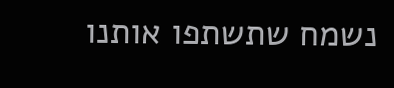נשמח שתשתפו אותנו